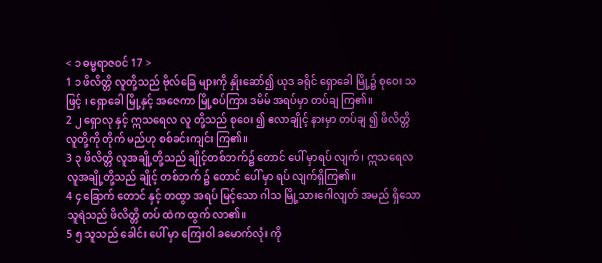< ၁ ဓမ္မရာဇဝင် 17 >
1 ၁ ဖိလိတ္တိ လူတို့သည် ဗိုလ်ခြေ များကို နှိုးဆော်၍ ယုဒ ခရိုင် ရှောခေါ မြို့၌ စုဝေး သဖြင့် ၊ ရှောခေါ မြို့နှင့် အဇေကာ မြို့စပ်ကြား ဒမိမ် အရပ်မှာ တပ်ချ ကြ၏။
2 ၂ ရှောလု နှင့် ဣသရေလ လူ တို့သည် စုဝေး ၍ ဧလာချိုင့် နားမှာ တပ်ချ ၍ ဖိလိတ္တိ လူတို့ကို တိုက် မည်ဟု စစ်ခင်းကျင်း ကြ၏။
3 ၃ ဖိလိတ္တိ လူအချို့တို့သည် ချိုင့်တစ်ဘက်၌ တောင် ပေါ် မှာရပ် လျက်၊ ဣသရေလ လူအချို့တို့သည် ချိုင့် တစ်ဘက် ၌ တောင် ပေါ် မှာ ရပ် လျက်ရှိကြ၏။
4 ၄ ခြောက် တောင် နှင့် တထွာ အရပ် မြင့်သော ဂါသ မြို့သားဂေါလျတ် အမည် ရှိသောသူရဲသည် ဖိလိတ္တိ တပ် ထဲက ထွက် လာ၏။
5 ၅ သူသည် ခေါင်း ပေါ် မှာ ကြေးဝါ ခမောက်လုံး ကို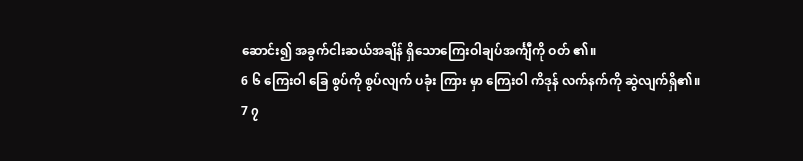ဆောင်း၍ အခွက်ငါးဆယ်အချိန် ရှိသောကြေးဝါချပ်အင်္ကျီကို ဝတ် ၏။
6 ၆ ကြေးဝါ ခြေ စွပ်ကို စွပ်လျက် ပခုံး ကြား မှာ ကြေးဝါ ကိဒုန် လက်နက်ကို ဆွဲလျက်ရှိ၏။
7 ၇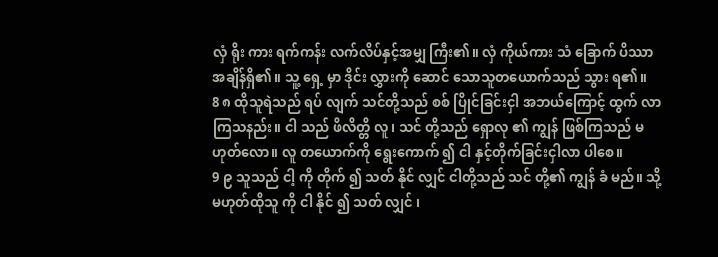လှံ ရိုး ကား ရက်ကန်း လက်လိပ်နှင့်အမျှ ကြီး၏။ လှံ ကိုယ်ကား သံ ခြောက် ပိဿာ အချိန်ရှိ၏။ သူ့ ရှေ့ မှာ ဒိုင်း လွှားကို ဆောင် သောသူတယောက်သည် သွား ရ၏။
8 ၈ ထိုသူရဲသည် ရပ် လျက် သင်တို့သည် စစ် ပြိုင်ခြင်းငှါ အဘယ်ကြောင့် ထွက် လာကြသနည်း။ ငါ သည် ဖိလိတ္တိ လူ၊ သင် တို့သည် ရှောလု ၏ ကျွန် ဖြစ်ကြသည် မ ဟုတ်လော။ လူ တယောက်ကို ရွေးကောက် ၍ ငါ နှင့်တိုက်ခြင်းငှါလာ ပါစေ။
9 ၉ သူသည် ငါ့ ကို တိုက် ၍ သတ် နိုင် လျှင် ငါတို့သည် သင် တို့၏ ကျွန် ခံ မည်။ သို့မဟုတ်ထိုသူ ကို ငါ နိုင် ၍ သတ် လျှင် ၊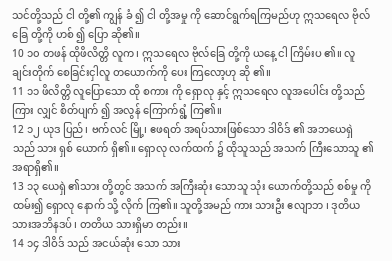သင်တို့သည် ငါ တို့၏ ကျွန် ခံ ၍ ငါ တို့အမှု ကို ဆောင်ရွက်ရကြမည်ဟု ဣသရေလ ဗိုလ်ခြေ တို့ကို ဟစ် ၍ ပြော ဆို၏။
10 ၁၀ တဖန် ထိုဖိလိတ္တိ လူက၊ ဣသရေလ ဗိုလ်ခြေ တို့ကို ယနေ့ ငါ ကြိမ်းပ ၏။ လူချင်းတိုက် စေခြင်းငှါလူ တယောက်ကို ပေး ကြလော့ဟု ဆို ၏။
11 ၁၁ ဖိလိတ္တိ လူပြောသော ထို စကား ကို ရှောလု နှင့် ဣသရေလ လူအပေါင်း တို့သည် ကြား လျှင် စိတ်ပျက် ၍ အလွန် ကြောက်ရွံ့ ကြ၏။
12 ၁၂ ယုဒ ပြည်၊ ဗက်လင် မြို့၊ ဧဖရတ် အရပ်သားဖြစ်သော ဒါဝိဒ် ၏ အဘယေရှဲ သည် သား ရှစ် ယောက် ရှိ၏။ ရှောလု လက်ထက် ၌ ထိုသူသည် အသက် ကြီးသောသူ ၏ အရာရှိ၏။
13 ၁၃ ယေရှဲ ၏သား တို့တွင် အသက် အကြီးဆုံး သောသူ သုံး ယောက်တို့သည် စစ်မှု ကို ထမ်း၍ ရှောလု နောက် သို့ လိုက် ကြ၏။ သူတို့အမည် ကား သားဦး ဧလျာဘ ၊ ဒုတိယ သားအဘိနဒပ် ၊ တတိယ သားရှိမာ တည်း။
14 ၁၄ ဒါဝိဒ် သည် အငယ်ဆုံး သော သား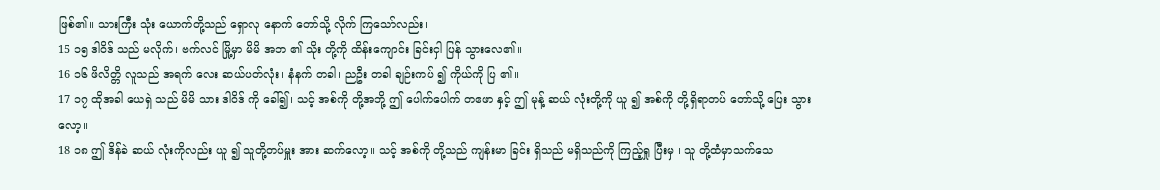ဖြစ်၏။ သားကြီး သုံး ယောက်တို့သည် ရှောလု နောက် တော်သို့ လိုက် ကြသော်လည်း၊
15 ၁၅ ဒါဝိဒ် သည် မလိုက်၊ ဗက်လင် မြို့မှာ မိမိ အဘ ၏ သိုး တို့ကို ထိန်းကျောင်း ခြင်းငှါ ပြန် သွားလေ၏။
16 ၁၆ ဖိလိတ္တိ လူသည် အရက် လေး ဆယ်ပတ်လုံး၊ နံနက် တခါ၊ ညဦး တခါ ချဉ်းကပ် ၍ ကိုယ်ကို ပြ ၏။
17 ၁၇ ထိုအခါ ယေရှဲ သည် မိမိ သား ဒါဝိဒ် ကို ခေါ်၍၊ သင့် အစ်ကို တို့အဘို့ ဤ ပေါက်ပေါက် တဧဖာ နှင့် ဤ မုန့် ဆယ် လုံးတို့ကို ယူ ၍ အစ်ကို တို့ရှိရာတပ် တော်သို့ ပြေး သွားလော့။
18 ၁၈ ဤ ဒိန်ခဲ ဆယ် လုံးကိုလည်း ယူ ၍ သူတို့တပ်မှူး အား ဆက်လော့။ သင့် အစ်ကို တို့သည် ကျန်းမာ ခြင်း ရှိသည် မရှိသည်ကို ကြည့်ရှု ပြီးမှ ၊ သူ တို့ထံမှာသက်သေ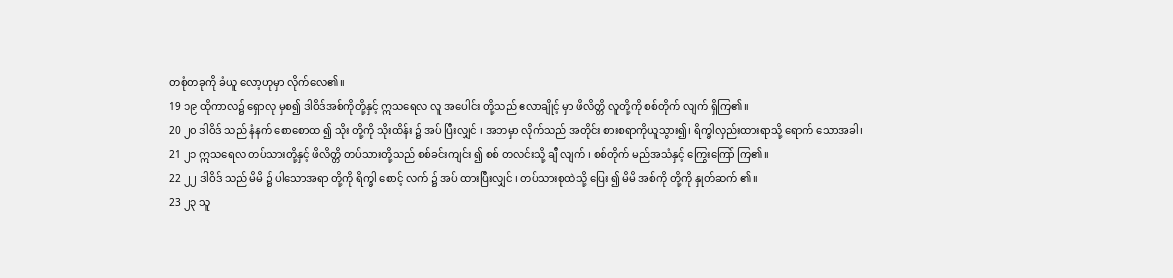တစုံတခုကို ခံယူ လော့ဟုမှာ လိုက်လေ၏။
19 ၁၉ ထိုကာလ၌ ရှောလု မှစ၍ ဒါဝိဒ်အစ်ကိုတို့နှင့် ဣသရေလ လူ အပေါင်း တို့သည် ဧလာချိုင့် မှာ ဖိလိတ္တိ လူတို့ကို စစ်တိုက် လျက် ရှိကြ၏။
20 ၂၀ ဒါဝိဒ် သည် နံနက် စောစောထ ၍ သိုး တို့ကို သိုးထိန်း ၌ အပ် ပြီးလျှင် ၊ အဘမှာ လိုက်သည် အတိုင်း စားစရာကိုယူသွား၍၊ ရိက္ခါလှည်းထားရာသို့ ရောက် သောအခါ၊
21 ၂၁ ဣသရေလ တပ်သားတို့နှင့် ဖိလိတ္တိ တပ်သားတို့သည် စစ်ခင်းကျင်း ၍ စစ် တလင်းသို့ ချီ လျက် ၊ စစ်တိုက် မည်အသံနှင့် ကြွေးကြော် ကြ၏။
22 ၂၂ ဒါဝိဒ် သည် မိမိ ၌ ပါသောအရာ တို့ကို ရိက္ခါ စောင့် လက် ၌ အပ် ထားပြီးလျှင် ၊ တပ်သားစုထဲသို့ ပြေး ၍ မိမိ အစ်ကို တို့ကို နှုတ်ဆက် ၏။
23 ၂၃ သူ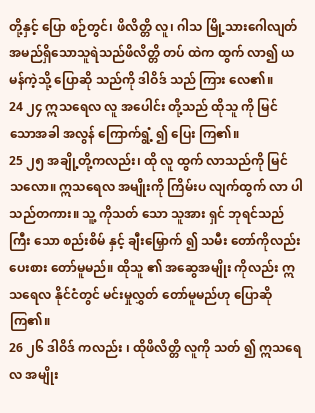တို့နှင့် ပြော စဉ်တွင်၊ ဖိလိတ္တိ လူ၊ ဂါသ မြို့သားဂေါလျတ် အမည်ရှိသောသူရဲသည်ဖိလိတ္တိ တပ် ထဲက ထွက် လာ၍ ယမန်ကဲ့သို့ ပြောဆို သည်ကို ဒါဝိဒ် သည် ကြား လေ၏။
24 ၂၄ ဣသရေလ လူ အပေါင်း တို့သည် ထိုသူ ကို မြင် သောအခါ အလွန် ကြောက်ရွံ့ ၍ ပြေး ကြ၏။
25 ၂၅ အချို့တို့ကလည်း၊ ထို လူ ထွက် လာသည်ကို မြင် သလော။ ဣသရေလ အမျိုးကို ကြိမ်းပ လျက်ထွက် လာ ပါသည်တကား။ သူ့ ကိုသတ် သော သူအား ရှင် ဘုရင်သည် ကြီး သော စည်းစိမ် နှင့် ချီးမြှောက် ၍ သမီး တော်ကိုလည်း ပေးစား တော်မူမည်။ ထိုသူ ၏ အဆွေအမျိုး ကိုလည်း ဣသရေလ နိုင်ငံတွင် မင်းမှုလွှတ် တော်မူမည်ဟု ပြောဆို ကြ၏။
26 ၂၆ ဒါဝိဒ် ကလည်း ၊ ထိုဖိလိတ္တိ လူကို သတ် ၍ ဣသရေလ အမျိုး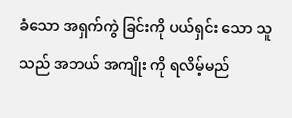ခံသော အရှက်ကွဲ ခြင်းကို ပယ်ရှင်း သော သူသည် အဘယ် အကျိုး ကို ရလိမ့်မည်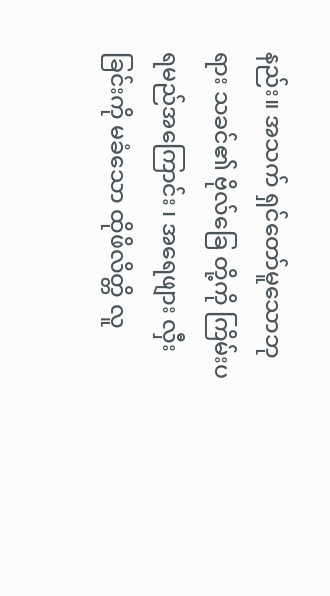နည်း။ အသက် ရှင်တော်မူသောဘုရား သခင်၏ ဗိုလ်ခြေ တို့ကို ကြိမ်းပ ရမည်အကြောင်း ၊ အရေဖျား လှီးခြင်းကို မခံသော ထိုဖိလိတ္တိ လူ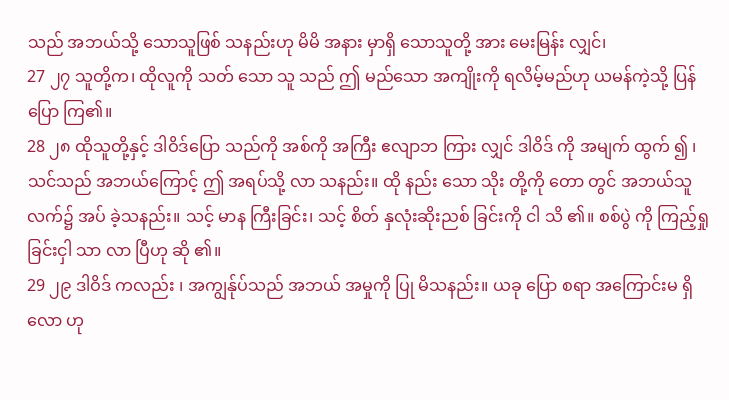သည် အဘယ်သို့ သောသူဖြစ် သနည်းဟု မိမိ အနား မှာရှိ သောသူတို့ အား မေးမြန်း လျှင်၊
27 ၂၇ သူတို့က၊ ထိုလူကို သတ် သော သူ သည် ဤ မည်သော အကျိုးကို ရလိမ့်မည်ဟု ယမန်ကဲ့သို့ ပြန်ပြော ကြ၏။
28 ၂၈ ထိုသူတို့နှင့် ဒါဝိဒ်ပြော သည်ကို အစ်ကို အကြီး ဧလျာဘ ကြား လျှင် ဒါဝိဒ် ကို အမျက် ထွက် ၍ ၊ သင်သည် အဘယ်ကြောင့် ဤ အရပ်သို့ လာ သနည်း။ ထို နည်း သော သိုး တို့ကို တော တွင် အဘယ်သူ လက်၌ အပ် ခဲ့သနည်း။ သင့် မာန ကြီးခြင်း၊ သင့် စိတ် နှလုံးဆိုးညစ် ခြင်းကို ငါ သိ ၏။ စစ်ပွဲ ကို ကြည့်ရှု ခြင်းငှါ သာ လာ ပြီဟု ဆို ၏။
29 ၂၉ ဒါဝိဒ် ကလည်း ၊ အကျွန်ုပ်သည် အဘယ် အမှုကို ပြု မိသနည်း။ ယခု ပြော စရာ အကြောင်းမ ရှိလော ဟု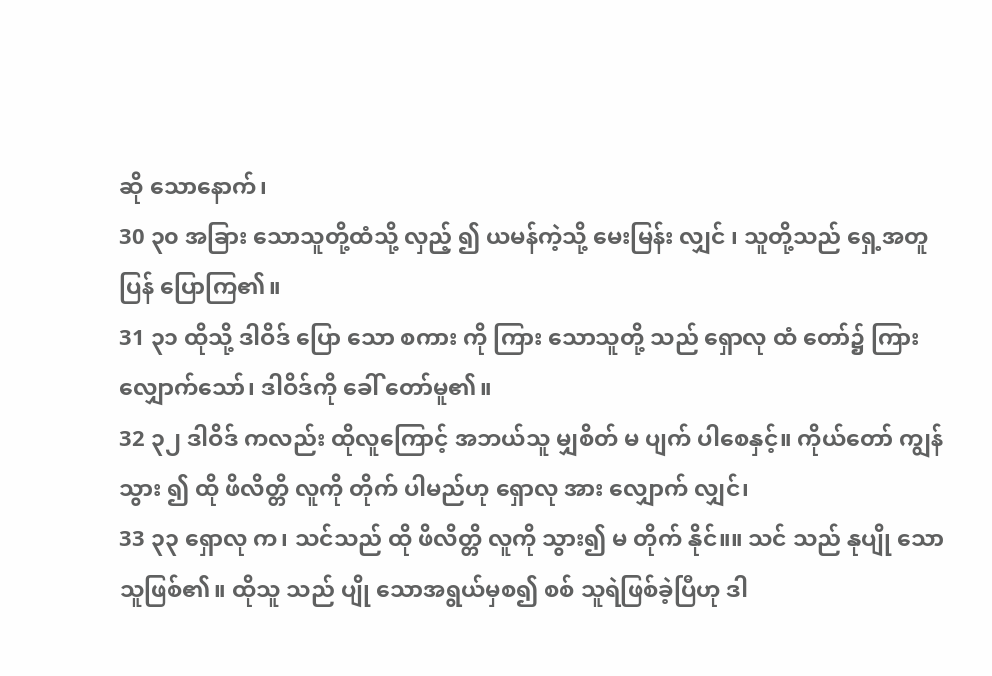ဆို သောနောက်၊
30 ၃၀ အခြား သောသူတို့ထံသို့ လှည့် ၍ ယမန်ကဲ့သို့ မေးမြန်း လျှင် ၊ သူတို့သည် ရှေ့အတူ ပြန် ပြောကြ၏။
31 ၃၁ ထိုသို့ ဒါဝိဒ် ပြော သော စကား ကို ကြား သောသူတို့ သည် ရှောလု ထံ တော်၌ ကြား လျှောက်သော်၊ ဒါဝိဒ်ကို ခေါ် တော်မူ၏။
32 ၃၂ ဒါဝိဒ် ကလည်း ထိုလူကြောင့် အဘယ်သူ မျှစိတ် မ ပျက် ပါစေနှင့်။ ကိုယ်တော် ကျွန် သွား ၍ ထို ဖိလိတ္တိ လူကို တိုက် ပါမည်ဟု ရှောလု အား လျှောက် လျှင်၊
33 ၃၃ ရှောလု က၊ သင်သည် ထို ဖိလိတ္တိ လူကို သွား၍ မ တိုက် နိုင်။။ သင် သည် နုပျို သောသူဖြစ်၏။ ထိုသူ သည် ပျို သောအရွယ်မှစ၍ စစ် သူရဲဖြစ်ခဲ့ပြီဟု ဒါ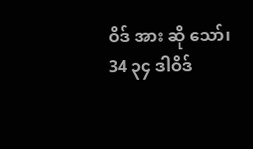ဝိဒ် အား ဆို သော်၊
34 ၃၄ ဒါဝိဒ်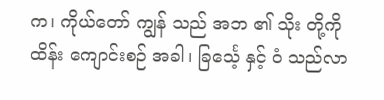က၊ ကိုယ်တော် ကျွန် သည် အဘ ၏ သိုး တို့ကို ထိန်း ကျောင်းစဉ် အခါ၊ ခြင်္သေ့ နှင့် ဝံ သည်လာ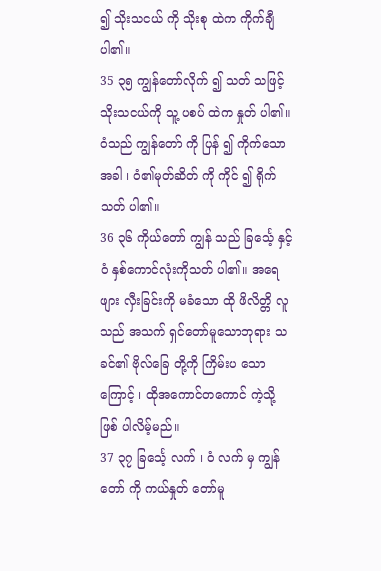၍ သိုးသငယ် ကို သိုးစု ထဲက ကိုက်ချီ ပါ၏။
35 ၃၅ ကျွန်တော်လိုက် ၍ သတ် သဖြင့် သိုးသငယ်ကို သူ့ ပစပ် ထဲက နှုတ် ပါ၏။ ဝံသည် ကျွန်တော် ကို ပြန် ၍ ကိုက်သောအခါ ၊ ဝံ၏မုတ်ဆိတ် ကို ကိုင် ၍ ရိုက် သတ် ပါ၏။
36 ၃၆ ကိုယ်တော် ကျွန် သည် ခြင်္သေ့ နှင့် ဝံ နှစ်ကောင်လုံးကိုသတ် ပါ၏။ အရေဖျား လှီးခြင်းကို မခံသော ထို ဖိလိတ္တိ လူသည် အသက် ရှင်တော်မူသောဘုရား သခင်၏ ဗိုလ်ခြေ တို့ကို ကြိမ်းပ သောကြောင့် ၊ ထိုအကောင်တကောင် ကဲ့သို့ ဖြစ် ပါလိမ့်မည်။
37 ၃၇ ခြင်္သေ့ လက် ၊ ဝံ လက် မှ ကျွန်တော် ကို ကယ်နှုတ် တော်မူ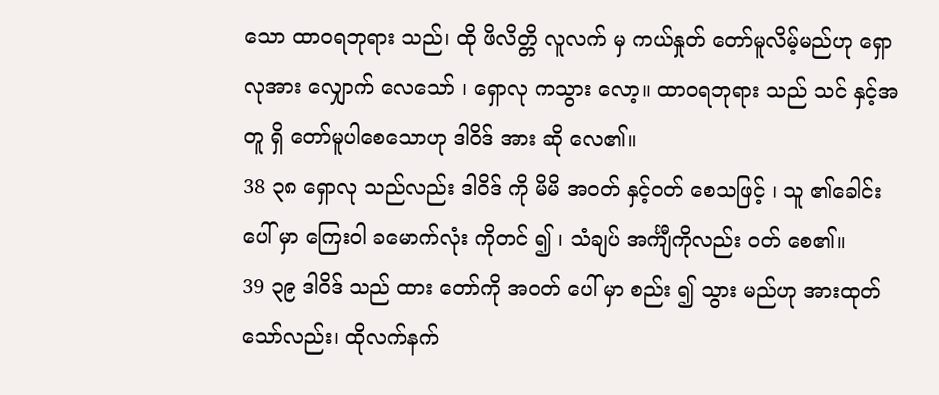သော ထာဝရဘုရား သည်၊ ထို ဖိလိတ္တိ လူလက် မှ ကယ်နှုတ် တော်မူလိမ့်မည်ဟု ရှောလုအား လျှောက် လေသော် ၊ ရှောလု ကသွား လော့။ ထာဝရဘုရား သည် သင် နှင့်အတူ ရှိ တော်မူပါစေသောဟု ဒါဝိဒ် အား ဆို လေ၏။
38 ၃၈ ရှောလု သည်လည်း ဒါဝိဒ် ကို မိမိ အဝတ် နှင့်ဝတ် စေသဖြင့် ၊ သူ ၏ခေါင်း ပေါ် မှာ ကြေးဝါ ခမောက်လုံး ကိုတင် ၍ ၊ သံချပ် အင်္ကျီကိုလည်း ဝတ် စေ၏။
39 ၃၉ ဒါဝိဒ် သည် ထား တော်ကို အဝတ် ပေါ် မှာ စည်း ၍ သွား မည်ဟု အားထုတ် သော်လည်း၊ ထိုလက်နက်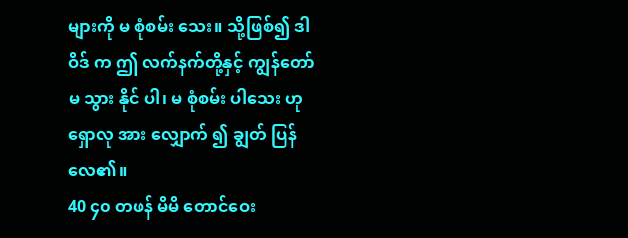များကို မ စုံစမ်း သေး။ သို့ဖြစ်၍ ဒါဝိဒ် က ဤ လက်နက်တို့နှင့် ကျွန်တော်မ သွား နိုင် ပါ၊ မ စုံစမ်း ပါသေး ဟု ရှောလု အား လျှောက် ၍ ချွတ် ပြန်လေ၏။
40 ၄၀ တဖန် မိမိ တောင်ဝေး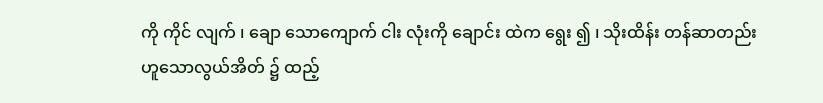ကို ကိုင် လျက် ၊ ချော သောကျောက် ငါး လုံးကို ချောင်း ထဲက ရွေး ၍ ၊ သိုးထိန်း တန်ဆာတည်းဟူသောလွယ်အိတ် ၌ ထည့်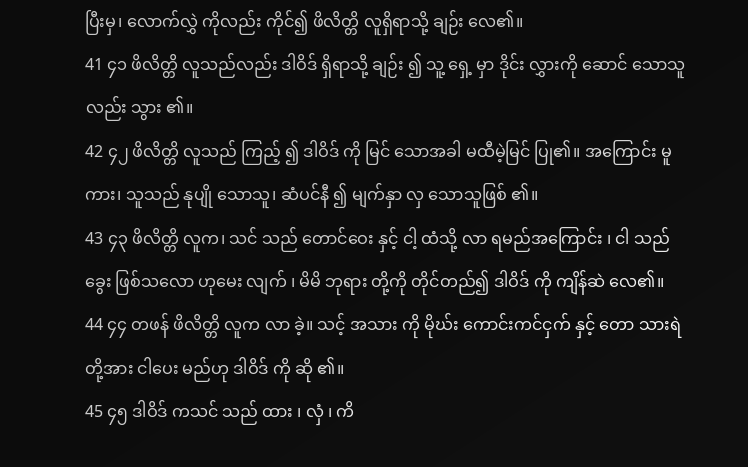ပြီးမှ၊ လောက်လွှဲ ကိုလည်း ကိုင်၍ ဖိလိတ္တိ လူရှိရာသို့ ချဉ်း လေ၏။
41 ၄၁ ဖိလိတ္တိ လူသည်လည်း ဒါဝိဒ် ရှိရာသို့ ချဉ်း ၍ သူ့ ရှေ့ မှာ ဒိုင်း လွှားကို ဆောင် သောသူလည်း သွား ၏။
42 ၄၂ ဖိလိတ္တိ လူသည် ကြည့် ၍ ဒါဝိဒ် ကို မြင် သောအခါ မထီမဲ့မြင် ပြု၏။ အကြောင်း မူကား၊ သူသည် နုပျို သောသူ၊ ဆံပင်နီ ၍ မျက်နှာ လှ သောသူဖြစ် ၏။
43 ၄၃ ဖိလိတ္တိ လူက၊ သင် သည် တောင်ဝေး နှင့် ငါ့ ထံသို့ လာ ရမည်အကြောင်း ၊ ငါ သည် ခွေး ဖြစ်သလော ဟုမေး လျက် ၊ မိမိ ဘုရား တို့ကို တိုင်တည်၍ ဒါဝိဒ် ကို ကျိန်ဆဲ လေ၏။
44 ၄၄ တဖန် ဖိလိတ္တိ လူက လာ ခဲ့။ သင့် အသား ကို မိုဃ်း ကောင်းကင်ငှက် နှင့် တော သားရဲ တို့အား ငါပေး မည်ဟု ဒါဝိဒ် ကို ဆို ၏။
45 ၄၅ ဒါဝိဒ် ကသင် သည် ထား ၊ လှံ ၊ ကိ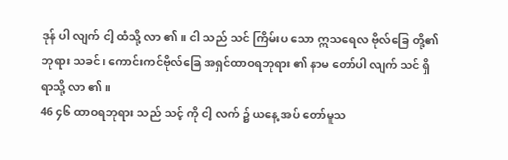ဒုန် ပါ လျက် ငါ့ ထံသို့ လာ ၏။ ငါ သည် သင် ကြိမ်းပ သော ဣသရေလ ဗိုလ်ခြေ တို့၏ ဘုရား သခင်၊ ကောင်းကင်ဗိုလ်ခြေ အရှင်ထာဝရဘုရား ၏ နာမ တော်ပါ လျက် သင် ရှိရာသို့ လာ ၏။
46 ၄၆ ထာဝရဘုရား သည် သင့် ကို ငါ့ လက် ၌ ယနေ့ အပ် တော်မူသ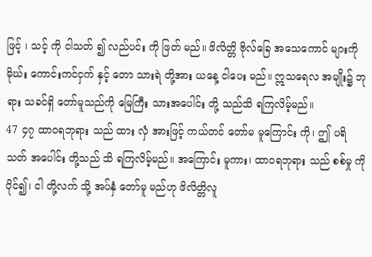ဖြင့် ၊ သင့် ကို ငါသတ် ၍ လည်ပင်း ကို ဖြတ် မည်။ ဖိလိတ္တိ ဗိုလ်ခြေ အသေကောင် များကို မိုဃ်း ကောင်းကင်ငှက် နှင့် တော သားရဲ တို့အား ယနေ့ ငါပေး မည်။ ဣသရေလ အမျိုး၌ ဘုရား သခင်ရှိ တော်မူသည်ကို မြေကြီး သားအပေါင်း တို့ သည်သိ ရကြလိမ့်မည်။
47 ၄၇ ထာဝရဘုရား သည် ထား လှံ အားဖြင့် ကယ်တင် တော်မ မူကြောင်း ကို၊ ဤ ပရိသတ် အပေါင်း တို့သည် သိ ရကြလိမ့်မည်။ အကြောင်း မူကား၊ ထာဝရဘုရား သည် စစ်မှု ကို ပိုင်၍၊ ငါ တို့လက် သို့ အပ်နှံ တော်မူ မည်ဟု ဖိလိတ္တိလူ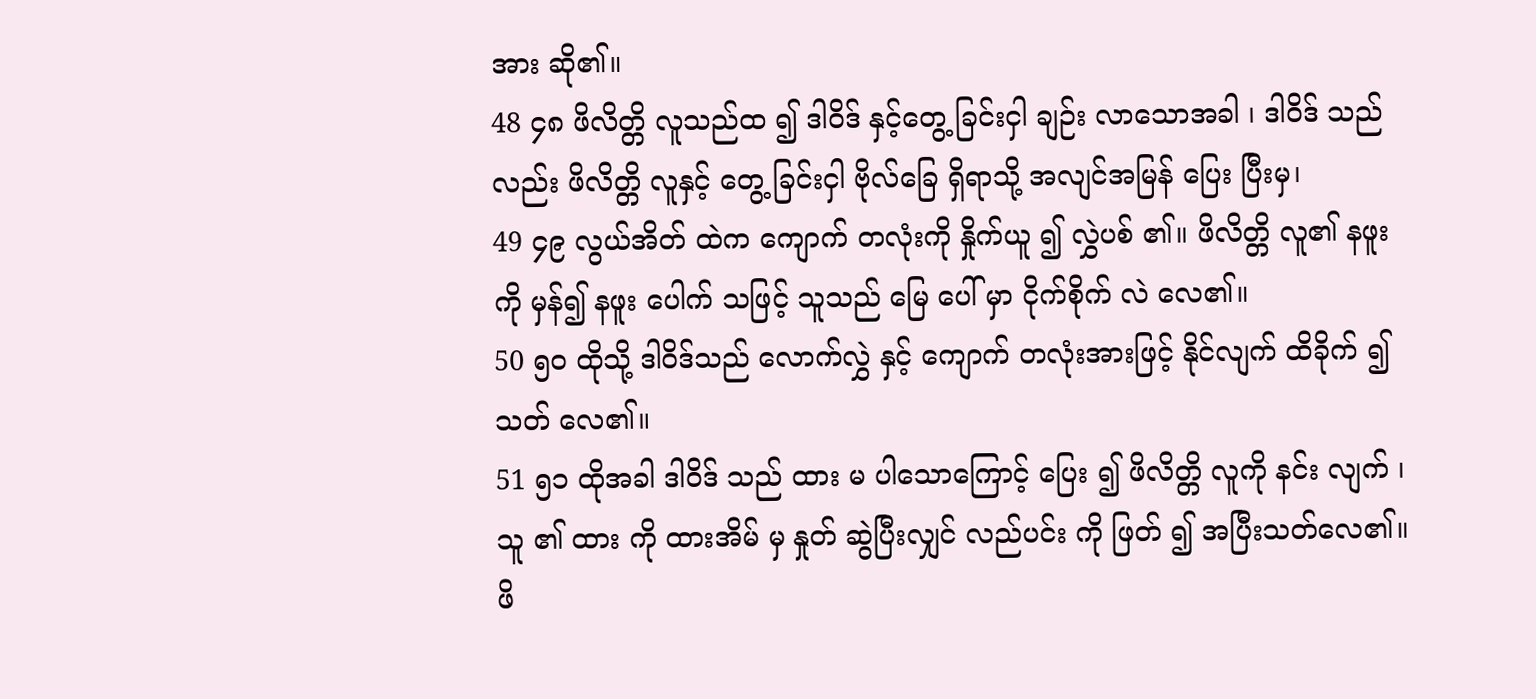အား ဆို၏။
48 ၄၈ ဖိလိတ္တိ လူသည်ထ ၍ ဒါဝိဒ် နှင့်တွေ့ ခြင်းငှါ ချဉ်း လာသောအခါ ၊ ဒါဝိဒ် သည်လည်း ဖိလိတ္တိ လူနှင့် တွေ့ ခြင်းငှါ ဗိုလ်ခြေ ရှိရာသို့ အလျင်အမြန် ပြေး ပြီးမှ၊
49 ၄၉ လွယ်အိတ် ထဲက ကျောက် တလုံးကို နှိုက်ယူ ၍ လွှဲပစ် ၏။ ဖိလိတ္တိ လူ၏ နဖူး ကို မှန်၍ နဖူး ပေါက် သဖြင့် သူသည် မြေ ပေါ် မှာ ငိုက်စိုက် လဲ လေ၏။
50 ၅၀ ထိုသို့ ဒါဝိဒ်သည် လောက်လွှဲ နှင့် ကျောက် တလုံးအားဖြင့် နိုင်လျက် ထိခိုက် ၍ သတ် လေ၏။
51 ၅၁ ထိုအခါ ဒါဝိဒ် သည် ထား မ ပါသောကြောင့် ပြေး ၍ ဖိလိတ္တိ လူကို နင်း လျက် ၊ သူ ၏ ထား ကို ထားအိမ် မှ နှုတ် ဆွဲပြီးလျှင် လည်ပင်း ကို ဖြတ် ၍ အပြီးသတ်လေ၏။ ဖိ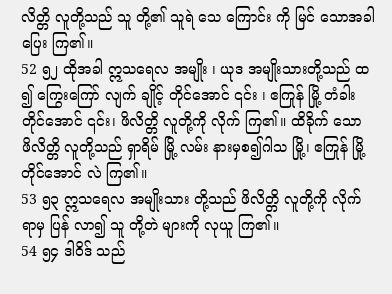လိတ္တိ လူတို့သည် သူ တို့၏ သူရဲ သေ ကြောင်း ကို မြင် သောအခါ ပြေး ကြ၏။
52 ၅၂ ထိုအခါ ဣသရေလ အမျိုး ၊ ယုဒ အမျိုးသားတို့သည် ထ ၍ ကြွေးကြော် လျက် ချိုင့် တိုင်အောင် ၎င်း ၊ ဧကြုန် မြို့ တံခါး တိုင်အောင် ၎င်း၊ ဖိလိတ္တိ လူတို့ကို လိုက် ကြ၏။ ထိခိုက် သော ဖိလိတ္တိ လူတို့သည် ရှာရိမ် မြို့ လမ်း နားမှစ၍ဂါသ မြို့၊ ဧကြုန် မြို့တိုင်အောင် လဲ ကြ၏။
53 ၅၃ ဣသရေလ အမျိုးသား တို့သည် ဖိလိတ္တိ လူတို့ကို လိုက် ရာမှ ပြန် လာ၍ သူ တို့တဲ များကို လုယူ ကြ၏။
54 ၅၄ ဒါဝိဒ် သည်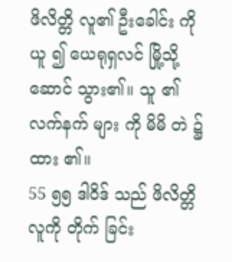ဖိလိတ္တိ လူ၏ ဦးခေါင်း ကို ယူ ၍ ယေရုရှလင် မြို့သို့ ဆောင် သွား၏။ သူ ၏လက်နက် များ ကို မိမိ တဲ ၌ ထား ၏။
55 ၅၅ ဒါဝိဒ် သည် ဖိလိတ္တိ လူကို တိုက် ခြင်း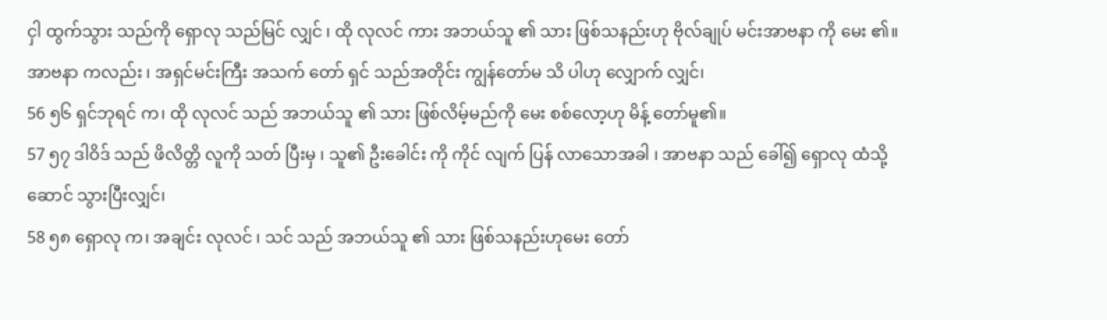ငှါ ထွက်သွား သည်ကို ရှောလု သည်မြင် လျှင် ၊ ထို လုလင် ကား အဘယ်သူ ၏ သား ဖြစ်သနည်းဟု ဗိုလ်ချုပ် မင်းအာဗနာ ကို မေး ၏။ အာဗနာ ကလည်း ၊ အရှင်မင်းကြီး အသက် တော် ရှင် သည်အတိုင်း ကျွန်တော်မ သိ ပါဟု လျှောက် လျှင်၊
56 ၅၆ ရှင်ဘုရင် က၊ ထို လုလင် သည် အဘယ်သူ ၏ သား ဖြစ်လိမ့်မည်ကို မေး စစ်လော့ဟု မိန့် တော်မူ၏။
57 ၅၇ ဒါဝိဒ် သည် ဖိလိတ္တိ လူကို သတ် ပြီးမှ ၊ သူ၏ ဦးခေါင်း ကို ကိုင် လျက် ပြန် လာသောအခါ ၊ အာဗနာ သည် ခေါ်၍ ရှောလု ထံသို့ ဆောင် သွားပြီးလျှင်၊
58 ၅၈ ရှောလု က၊ အချင်း လုလင် ၊ သင် သည် အဘယ်သူ ၏ သား ဖြစ်သနည်းဟုမေး တော်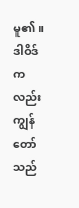မူ၏။ ဒါဝိဒ် ကလည်း ကျွန်တော်သည်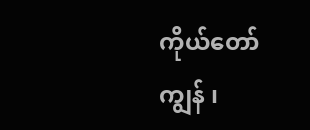ကိုယ်တော် ကျွန် ၊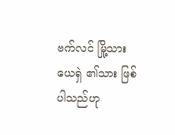ဗက်လင် မြို့သားယေရှဲ ၏သား ဖြစ်ပါသည်ဟု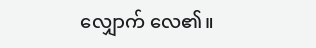လျှောက် လေ၏။